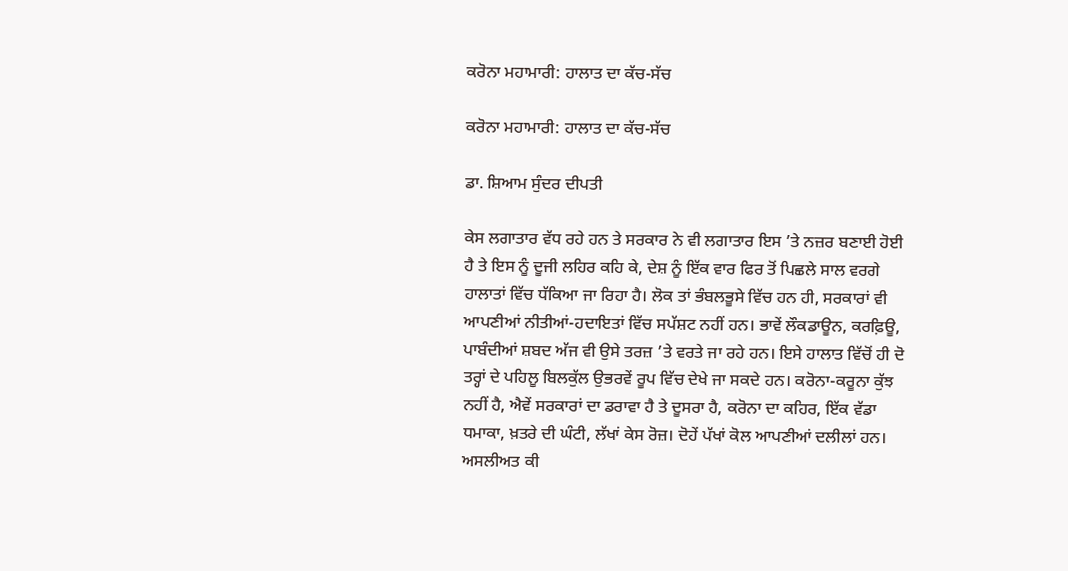ਕਰੋਨਾ ਮਹਾਮਾਰੀ: ਹਾਲਾਤ ਦਾ ਕੱਚ-ਸੱਚ

ਕਰੋਨਾ ਮਹਾਮਾਰੀ: ਹਾਲਾਤ ਦਾ ਕੱਚ-ਸੱਚ

ਡਾ. ਸ਼ਿਆਮ ਸੁੰਦਰ ਦੀਪਤੀ

ਕੇਸ ਲਗਾਤਾਰ ਵੱਧ ਰਹੇ ਹਨ ਤੇ ਸਰਕਾਰ ਨੇ ਵੀ ਲਗਾਤਾਰ ਇਸ ’ਤੇ ਨਜ਼ਰ ਬਣਾਈ ਹੋਈ ਹੈ ਤੇ ਇਸ ਨੂੰ ਦੂਜੀ ਲਹਿਰ ਕਹਿ ਕੇ, ਦੇਸ਼ ਨੂੰ ਇੱਕ ਵਾਰ ਫਿਰ ਤੋਂ ਪਿਛਲੇ ਸਾਲ ਵਰਗੇ ਹਾਲਾਤਾਂ ਵਿੱਚ ਧੱਕਿਆ ਜਾ ਰਿਹਾ ਹੈ। ਲੋਕ ਤਾਂ ਭੰਬਲਭੂਸੇ ਵਿੱਚ ਹਨ ਹੀ, ਸਰਕਾਰਾਂ ਵੀ ਆਪਣੀਆਂ ਨੀਤੀਆਂ-ਹਦਾਇਤਾਂ ਵਿੱਚ ਸਪੱਸ਼ਟ ਨਹੀਂ ਹਨ। ਭਾਵੇਂ ਲੌਕਡਾਊਨ, ਕਰਫ਼ਿਊ, ਪਾਬੰਦੀਆਂ ਸ਼ਬਦ ਅੱਜ ਵੀ ਉਸੇ ਤਰਜ਼ ’ਤੇ ਵਰਤੇ ਜਾ ਰਹੇ ਹਨ। ਇਸੇ ਹਾਲਾਤ ਵਿੱਚੋਂ ਹੀ ਦੋ ਤਰ੍ਹਾਂ ਦੇ ਪਹਿਲੂ ਬਿਲਕੁੱਲ ਉਭਰਵੇਂ ਰੂਪ ਵਿੱਚ ਦੇਖੇ ਜਾ ਸਕਦੇ ਹਨ। ਕਰੋਨਾ-ਕਰੂਨਾ ਕੁੱਝ ਨਹੀਂ ਹੈ, ਐਵੇਂ ਸਰਕਾਰਾਂ ਦਾ ਡਰਾਵਾ ਹੈ ਤੇ ਦੂਸਰਾ ਹੈ, ਕਰੋਨਾ ਦਾ ਕਹਿਰ, ਇੱਕ ਵੱਡਾ ਧਮਾਕਾ, ਖ਼ਤਰੇ ਦੀ ਘੰਟੀ, ਲੱਖਾਂ ਕੇਸ ਰੋਜ਼। ਦੋਹੇਂ ਪੱਖਾਂ ਕੋਲ ਆਪਣੀਆਂ ਦਲੀਲਾਂ ਹਨ। ਅਸਲੀਅਤ ਕੀ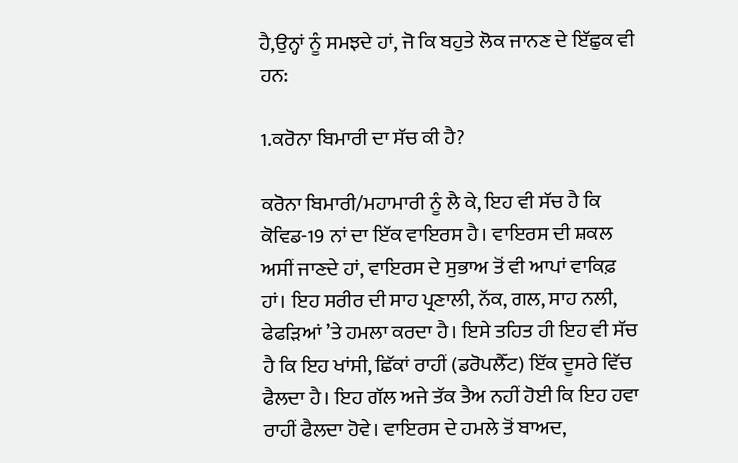ਹੈ,ਉਨ੍ਹਾਂ ਨੂੰ ਸਮਝਦੇ ਹਾਂ, ਜੋ ਕਿ ਬਹੁਤੇ ਲੋਕ ਜਾਨਣ ਦੇ ਇੱਛੁਕ ਵੀ ਹਨ:

1.ਕਰੋਨਾ ਬਿਮਾਰੀ ਦਾ ਸੱਚ ਕੀ ਹੈ?

ਕਰੋਨਾ ਬਿਮਾਰੀ/ਮਹਾਮਾਰੀ ਨੂੰ ਲੈ ਕੇ, ਇਹ ਵੀ ਸੱਚ ਹੈ ਕਿ ਕੋਵਿਡ-19 ਨਾਂ ਦਾ ਇੱਕ ਵਾਇਰਸ ਹੈ। ਵਾਇਰਸ ਦੀ ਸ਼ਕਲ ਅਸੀਂ ਜਾਣਦੇ ਹਾਂ, ਵਾਇਰਸ ਦੇ ਸੁਭਾਅ ਤੋਂ ਵੀ ਆਪਾਂ ਵਾਕਿਫ਼ ਹਾਂ। ਇਹ ਸਰੀਰ ਦੀ ਸਾਹ ਪ੍ਰਣਾਲੀ, ਨੱਕ, ਗਲ, ਸਾਹ ਨਲੀ, ਫੇਫੜਿਆਂ ’ਤੇ ਹਮਲਾ ਕਰਦਾ ਹੈ। ਇਸੇ ਤਹਿਤ ਹੀ ਇਹ ਵੀ ਸੱਚ ਹੈ ਕਿ ਇਹ ਖਾਂਸੀ, ਛਿੱਕਾਂ ਰਾਹੀਂ (ਡਰੋਪਲੈੱਟ) ਇੱਕ ਦੂਸਰੇ ਵਿੱਚ ਫੈਲਦਾ ਹੈ। ਇਹ ਗੱਲ ਅਜੇ ਤੱਕ ਤੈਅ ਨਹੀਂ ਹੋਈ ਕਿ ਇਹ ਹਵਾ ਰਾਹੀਂ ਫੈਲਦਾ ਹੋਵੇ। ਵਾਇਰਸ ਦੇ ਹਮਲੇ ਤੋਂ ਬਾਅਦ,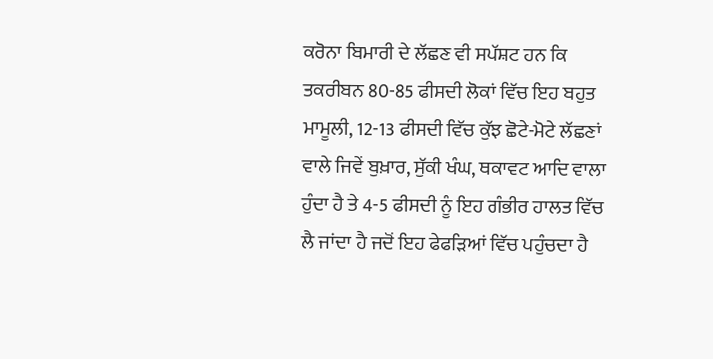ਕਰੋਨਾ ਬਿਮਾਰੀ ਦੇ ਲੱਛਣ ਵੀ ਸਪੱਸ਼ਟ ਹਨ ਕਿ ਤਕਰੀਬਨ 80-85 ਫੀਸਦੀ ਲੋਕਾਂ ਵਿੱਚ ਇਹ ਬਹੁਤ ਮਾਮੂਲੀ, 12-13 ਫੀਸਦੀ ਵਿੱਚ ਕੁੱਝ ਛੋਟੇ-ਮੋਟੇ ਲੱਛਣਾਂ ਵਾਲੇ ਜਿਵੇਂ ਬੁਖ਼ਾਰ, ਸੁੱਕੀ ਖੰਘ, ਥਕਾਵਟ ਆਦਿ ਵਾਲਾ ਹੁੰਦਾ ਹੈ ਤੇ 4-5 ਫੀਸਦੀ ਨੂੰ ਇਹ ਗੰਭੀਰ ਹਾਲਤ ਵਿੱਚ ਲੈ ਜਾਂਦਾ ਹੈ ਜਦੋਂ ਇਹ ਫੇਫੜਿਆਂ ਵਿੱਚ ਪਹੁੰਚਦਾ ਹੈ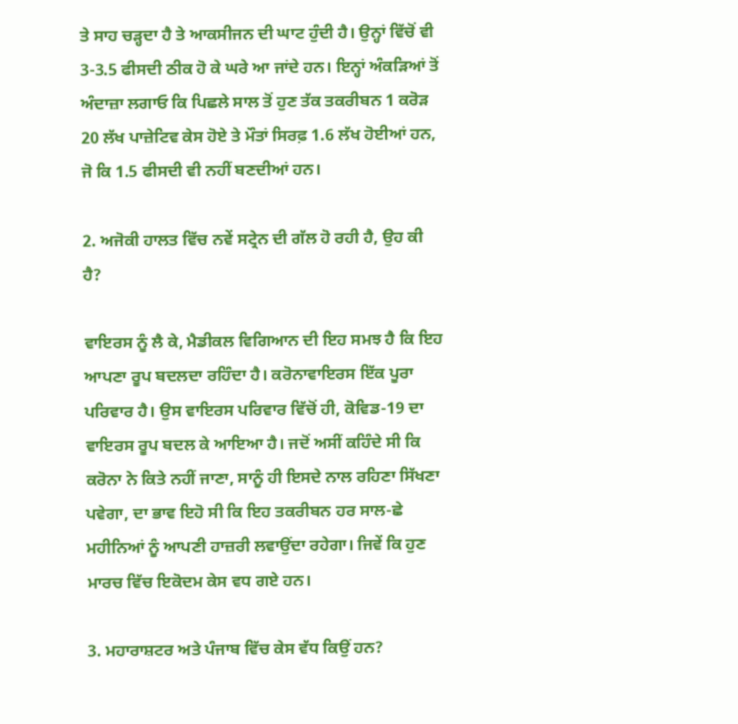ਤੇ ਸਾਹ ਚੜ੍ਹਦਾ ਹੈ ਤੇ ਆਕਸੀਜਨ ਦੀ ਘਾਟ ਹੁੰਦੀ ਹੈ। ਉਨ੍ਹਾਂ ਵਿੱਚੋਂ ਵੀ 3-3.5 ਫੀਸਦੀ ਠੀਕ ਹੋ ਕੇ ਘਰੇ ਆ ਜਾਂਦੇ ਹਨ। ਇਨ੍ਹਾਂ ਅੰਕੜਿਆਂ ਤੋਂ ਅੰਦਾਜ਼ਾ ਲਗਾਓ ਕਿ ਪਿਛਲੇ ਸਾਲ ਤੋਂ ਹੁਣ ਤੱਕ ਤਕਰੀਬਨ 1 ਕਰੋੜ 20 ਲੱਖ ਪਾਜ਼ੇਟਿਵ ਕੇਸ ਹੋਏ ਤੇ ਮੌਤਾਂ ਸਿਰਫ਼ 1.6 ਲੱਖ ਹੋਈਆਂ ਹਨ, ਜੋ ਕਿ 1.5 ਫੀਸਦੀ ਵੀ ਨਹੀਂ ਬਣਦੀਆਂ ਹਨ।

2. ਅਜੋਕੀ ਹਾਲਤ ਵਿੱਚ ਨਵੇਂ ਸਟ੍ਰੇਨ ਦੀ ਗੱਲ ਹੋ ਰਹੀ ਹੈ, ਉਹ ਕੀ ਹੈ?

ਵਾਇਰਸ ਨੂੰ ਲੈ ਕੇ, ਮੈਡੀਕਲ ਵਿਗਿਆਨ ਦੀ ਇਹ ਸਮਝ ਹੈ ਕਿ ਇਹ ਆਪਣਾ ਰੂਪ ਬਦਲਦਾ ਰਹਿੰਦਾ ਹੈ। ਕਰੋਨਾਵਾਇਰਸ ਇੱਕ ਪੂਰਾ ਪਰਿਵਾਰ ਹੈ। ਉਸ ਵਾਇਰਸ ਪਰਿਵਾਰ ਵਿੱਚੋਂ ਹੀ, ਕੋਵਿਡ-19 ਦਾ ਵਾਇਰਸ ਰੂਪ ਬਦਲ ਕੇ ਆਇਆ ਹੈ। ਜਦੋਂ ਅਸੀਂ ਕਹਿੰਦੇ ਸੀ ਕਿ ਕਰੋਨਾ ਨੇ ਕਿਤੇ ਨਹੀਂ ਜਾਣਾ, ਸਾਨੂੰ ਹੀ ਇਸਦੇ ਨਾਲ ਰਹਿਣਾ ਸਿੱਖਣਾ ਪਵੇਗਾ, ਦਾ ਭਾਵ ਇਹੋ ਸੀ ਕਿ ਇਹ ਤਕਰੀਬਨ ਹਰ ਸਾਲ-ਛੇ ਮਹੀਨਿਆਂ ਨੂੰ ਆਪਣੀ ਹਾਜ਼ਰੀ ਲਵਾਉਂਦਾ ਰਹੇਗਾ। ਜਿਵੇਂ ਕਿ ਹੁਣ ਮਾਰਚ ਵਿੱਚ ਇਕੋਦਮ ਕੇਸ ਵਧ ਗਏ ਹਨ।

3. ਮਹਾਰਾਸ਼ਟਰ ਅਤੇ ਪੰਜਾਬ ਵਿੱਚ ਕੇਸ ਵੱਧ ਕਿਉਂ ਹਨ?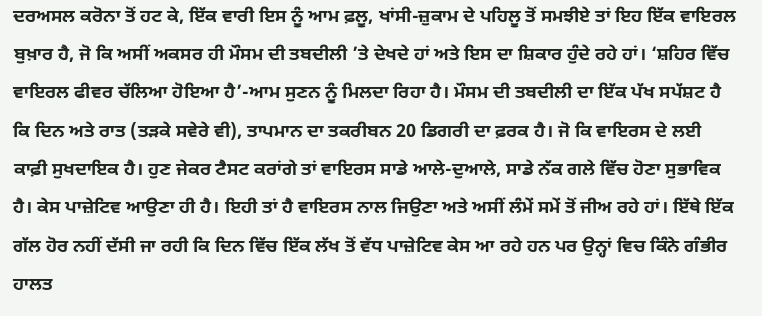ਦਰਅਸਲ ਕਰੋਨਾ ਤੋਂ ਹਟ ਕੇ, ਇੱਕ ਵਾਰੀ ਇਸ ਨੂੰ ਆਮ ਫ਼ਲੂ, ਖਾਂਸੀ-ਜ਼ੁਕਾਮ ਦੇ ਪਹਿਲੂ ਤੋਂ ਸਮਝੀਏ ਤਾਂ ਇਹ ਇੱਕ ਵਾਇਰਲ ਬੁਖ਼ਾਰ ਹੈ, ਜੋ ਕਿ ਅਸੀਂ ਅਕਸਰ ਹੀ ਮੌਸਮ ਦੀ ਤਬਦੀਲੀ ’ਤੇ ਦੇਖਦੇ ਹਾਂ ਅਤੇ ਇਸ ਦਾ ਸ਼ਿਕਾਰ ਹੁੰਦੇ ਰਹੇ ਹਾਂ। ‘ਸ਼ਹਿਰ ਵਿੱਚ ਵਾਇਰਲ ਫੀਵਰ ਚੱਲਿਆ ਹੋਇਆ ਹੈ’-ਆਮ ਸੁਣਨ ਨੂੰ ਮਿਲਦਾ ਰਿਹਾ ਹੈ। ਮੌਸਮ ਦੀ ਤਬਦੀਲੀ ਦਾ ਇੱਕ ਪੱਖ ਸਪੱਸ਼ਟ ਹੈ ਕਿ ਦਿਨ ਅਤੇ ਰਾਤ (ਤੜਕੇ ਸਵੇਰੇ ਵੀ), ਤਾਪਮਾਨ ਦਾ ਤਕਰੀਬਨ 20 ਡਿਗਰੀ ਦਾ ਫ਼ਰਕ ਹੈ। ਜੋ ਕਿ ਵਾਇਰਸ ਦੇ ਲਈ ਕਾਫ਼ੀ ਸੁਖਦਾਇਕ ਹੈ। ਹੁਣ ਜੇਕਰ ਟੈਸਟ ਕਰਾਂਗੇ ਤਾਂ ਵਾਇਰਸ ਸਾਡੇ ਆਲੇ-ਦੁਆਲੇ, ਸਾਡੇ ਨੱਕ ਗਲੇ ਵਿੱਚ ਹੋਣਾ ਸੁਭਾਵਿਕ ਹੈ। ਕੇਸ ਪਾਜ਼ੇਟਿਵ ਆਉਣਾ ਹੀ ਹੈ। ਇਹੀ ਤਾਂ ਹੈ ਵਾਇਰਸ ਨਾਲ ਜਿਉਣਾ ਅਤੇ ਅਸੀਂ ਲੰਮੇਂ ਸਮੇਂ ਤੋਂ ਜੀਅ ਰਹੇ ਹਾਂ। ਇੱਥੇ ਇੱਕ ਗੱਲ ਹੋਰ ਨਹੀਂ ਦੱਸੀ ਜਾ ਰਹੀ ਕਿ ਦਿਨ ਵਿੱਚ ਇੱਕ ਲੱਖ ਤੋਂ ਵੱਧ ਪਾਜ਼ੇਟਿਵ ਕੇਸ ਆ ਰਹੇ ਹਨ ਪਰ ਉਨ੍ਹਾਂ ਵਿਚ ਕਿੰਨੇ ਗੰਭੀਰ ਹਾਲਤ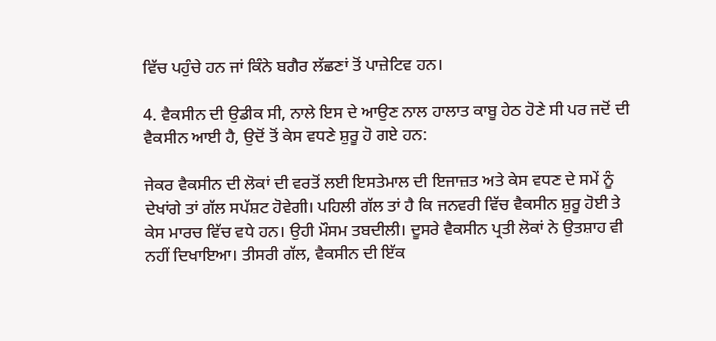ਵਿੱਚ ਪਹੁੰਚੇ ਹਨ ਜਾਂ ਕਿੰਨੇ ਬਗੈਰ ਲੱਛਣਾਂ ਤੋਂ ਪਾਜ਼ੇਟਿਵ ਹਨ।

4. ਵੈਕਸੀਨ ਦੀ ਉਡੀਕ ਸੀ, ਨਾਲੇ ਇਸ ਦੇ ਆਉਣ ਨਾਲ ਹਾਲਾਤ ਕਾਬੂ ਹੇਠ ਹੋਣੇ ਸੀ ਪਰ ਜਦੋਂ ਦੀ ਵੈਕਸੀਨ ਆਈ ਹੈ, ਉਦੋਂ ਤੋਂ ਕੇਸ ਵਧਣੇ ਸ਼ੁਰੂ ਹੋ ਗਏ ਹਨ:

ਜੇਕਰ ਵੈਕਸੀਨ ਦੀ ਲੋਕਾਂ ਦੀ ਵਰਤੋਂ ਲਈ ਇਸਤੇਮਾਲ ਦੀ ਇਜਾਜ਼ਤ ਅਤੇ ਕੇਸ ਵਧਣ ਦੇ ਸਮੇਂ ਨੂੰ ਦੇਖਾਂਗੇ ਤਾਂ ਗੱਲ ਸਪੱਸ਼ਟ ਹੋਵੇਗੀ। ਪਹਿਲੀ ਗੱਲ ਤਾਂ ਹੈ ਕਿ ਜਨਵਰੀ ਵਿੱਚ ਵੈਕਸੀਨ ਸ਼ੁਰੂ ਹੋਈ ਤੇ ਕੇਸ ਮਾਰਚ ਵਿੱਚ ਵਧੇ ਹਨ। ਉਹੀ ਮੌਸਮ ਤਬਦੀਲੀ। ਦੂਸਰੇ ਵੈਕਸੀਨ ਪ੍ਰਤੀ ਲੋਕਾਂ ਨੇ ਉਤਸ਼ਾਹ ਵੀ ਨਹੀਂ ਦਿਖਾਇਆ। ਤੀਸਰੀ ਗੱਲ, ਵੈਕਸੀਨ ਦੀ ਇੱਕ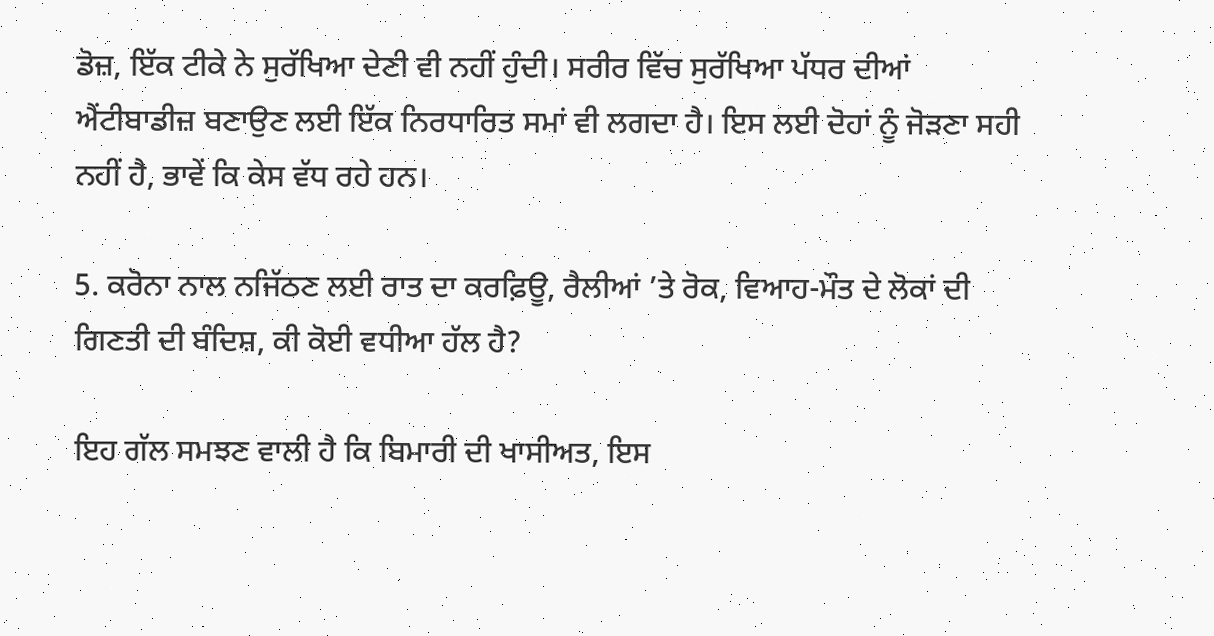ਡੋਜ਼, ਇੱਕ ਟੀਕੇ ਨੇ ਸੁਰੱਖਿਆ ਦੇਣੀ ਵੀ ਨਹੀਂ ਹੁੰਦੀ। ਸਰੀਰ ਵਿੱਚ ਸੁਰੱਖਿਆ ਪੱਧਰ ਦੀਆਂ ਐਂਟੀਬਾਡੀਜ਼ ਬਣਾਉਣ ਲਈ ਇੱਕ ਨਿਰਧਾਰਿਤ ਸਮਾਂ ਵੀ ਲਗਦਾ ਹੈ। ਇਸ ਲਈ ਦੋਹਾਂ ਨੂੰ ਜੋੜਣਾ ਸਹੀ ਨਹੀਂ ਹੈ, ਭਾਵੇਂ ਕਿ ਕੇਸ ਵੱਧ ਰਹੇ ਹਨ।

5. ਕਰੋਨਾ ਨਾਲ ਨਜਿੱਠਣ ਲਈ ਰਾਤ ਦਾ ਕਰਫ਼ਿਊ, ਰੈਲੀਆਂ ’ਤੇ ਰੋਕ, ਵਿਆਹ-ਮੌਤ ਦੇ ਲੋਕਾਂ ਦੀ ਗਿਣਤੀ ਦੀ ਬੰਦਿਸ਼, ਕੀ ਕੋਈ ਵਧੀਆ ਹੱਲ ਹੈ?

ਇਹ ਗੱਲ ਸਮਝਣ ਵਾਲੀ ਹੈ ਕਿ ਬਿਮਾਰੀ ਦੀ ਖਾਸੀਅਤ, ਇਸ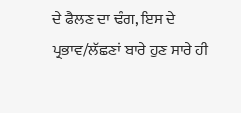ਦੇ ਫੈਲਣ ਦਾ ਢੰਗ, ਇਸ ਦੇ ਪ੍ਰਭਾਵ/ਲੱਛਣਾਂ ਬਾਰੇ ਹੁਣ ਸਾਰੇ ਹੀ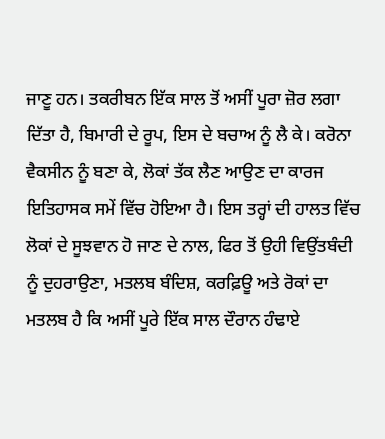ਜਾਣੂ ਹਨ। ਤਕਰੀਬਨ ਇੱਕ ਸਾਲ ਤੋਂ ਅਸੀਂ ਪੂਰਾ ਜ਼ੋਰ ਲਗਾ ਦਿੱਤਾ ਹੈ, ਬਿਮਾਰੀ ਦੇ ਰੂਪ, ਇਸ ਦੇ ਬਚਾਅ ਨੂੰ ਲੈ ਕੇ। ਕਰੋਨਾ ਵੈਕਸੀਨ ਨੂੰ ਬਣਾ ਕੇ, ਲੋਕਾਂ ਤੱਕ ਲੈਣ ਆਉਣ ਦਾ ਕਾਰਜ ਇਤਿਹਾਸਕ ਸਮੇਂ ਵਿੱਚ ਹੋਇਆ ਹੈ। ਇਸ ਤਰ੍ਹਾਂ ਦੀ ਹਾਲਤ ਵਿੱਚ ਲੋਕਾਂ ਦੇ ਸੂਝਵਾਨ ਹੋ ਜਾਣ ਦੇ ਨਾਲ, ਫਿਰ ਤੋਂ ਉਹੀ ਵਿਉਂਤਬੰਦੀ ਨੂੰ ਦੁਹਰਾਉਣਾ, ਮਤਲਬ ਬੰਦਿਸ਼, ਕਰਫ਼ਿਊ ਅਤੇ ਰੋਕਾਂ ਦਾ ਮਤਲਬ ਹੈ ਕਿ ਅਸੀਂ ਪੂਰੇ ਇੱਕ ਸਾਲ ਦੌਰਾਨ ਹੰਢਾਏ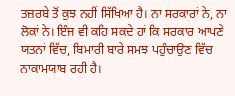ਤਜ਼ਰਬੇ ਤੋਂ ਕੁਝ ਨਹੀਂ ਸਿੱਖਿਆ ਹੈ। ਨਾ ਸਰਕਾਰਾਂ ਨੇ, ਨਾ ਲੋਕਾਂ ਨੇ। ਇੰਜ ਵੀ ਕਹਿ ਸਕਦੇ ਹਾਂ ਕਿ ਸਰਕਾਰ ਆਪਣੇ ਯਤਨਾਂ ਵਿੱਚ, ਬਿਮਾਰੀ ਬਾਰੇ ਸਮਝ ਪਹੁੰਚਾਉਣ ਵਿੱਚ ਨਾਕਾਮਯਾਬ ਰਹੀ ਹੈ।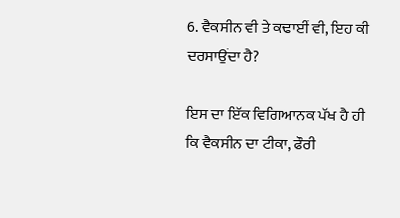6. ਵੈਕਸੀਨ ਵੀ ਤੇ ਕਢਾਈਂ ਵੀ, ਇਹ ਕੀ ਦਰਸਾਉਂਦਾ ਹੈ?

ਇਸ ਦਾ ਇੱਕ ਵਿਗਿਆਨਕ ਪੱਖ ਹੈ ਹੀ ਕਿ ਵੈਕਸੀਨ ਦਾ ਟੀਕਾ, ਫੌਰੀ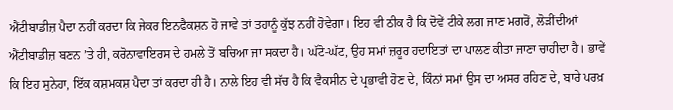ਐਂਟੀਬਾਡੀਜ਼ ਪੈਦਾ ਨਹੀਂ ਕਰਦਾ ਕਿ ਜੇਕਰ ਇਨਫੈਕਸ਼ਨ ਹੋ ਜਾਵੇ ਤਾਂ ਤਹਾਨੂੰ ਕੁੱਝ ਨਹੀਂ ਹੋਵੇਗਾ। ਇਹ ਵੀ ਠੀਕ ਹੈ ਕਿ ਦੋਵੇਂ ਟੀਕੇ ਲਗ ਜਾਣ ਮਗਰੋਂ, ਲੋੜੀਂਦੀਆਂ ਐਂਟੀਬਾਡੀਜ਼ ਬਣਨ ’ਤੇ ਹੀ, ਕਰੋਨਾਵਾਇਰਸ ਦੇ ਹਮਲੇ ਤੋਂ ਬਚਿਆ ਜਾ ਸਕਦਾ ਹੈ। ਘੱਟੋ-ਘੱਟ, ਉਹ ਸਮਾਂ ਜ਼ਰੂਰ ਹਦਾਇਤਾਂ ਦਾ ਪਾਲਣ ਕੀਤਾ ਜਾਣਾ ਚਾਹੀਦਾ ਹੈ। ਭਾਵੇਂ ਕਿ ਇਹ ਸੁਨੇਹਾ, ਇੱਕ ਕਸ਼ਮਕਸ਼ ਪੈਦਾ ਤਾਂ ਕਰਦਾ ਹੀ ਹੈ। ਨਾਲੇ ਇਹ ਵੀ ਸੱਚ ਹੈ ਕਿ ਵੈਕਸੀਨ ਦੇ ਪ੍ਰਭਾਵੀ ਹੋਣ ਦੇ, ਕਿੰਨਾਂ ਸਮਾਂ ਉਸ ਦਾ ਅਸਰ ਰਹਿਣ ਦੇ, ਬਾਰੇ ਪਰਖ਼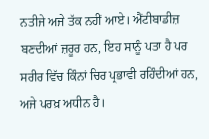ਨਤੀਜੇ ਅਜੇ ਤੱਕ ਨਹੀਂ ਆਏ। ਐਂਟੀਬਾਡੀਜ਼ ਬਣਦੀਆਂ ਜ਼ਰੂਰ ਹਨ, ਇਹ ਸਾਨੂੰ ਪਤਾ ਹੈ ਪਰ ਸਰੀਰ ਵਿੱਚ ਕਿੰਨਾਂ ਚਿਰ ਪ੍ਰਭਾਵੀ ਰਹਿੰਦੀਆਂ ਹਨ, ਅਜੇ ਪਰਖ਼ ਅਧੀਨ ਹੈ।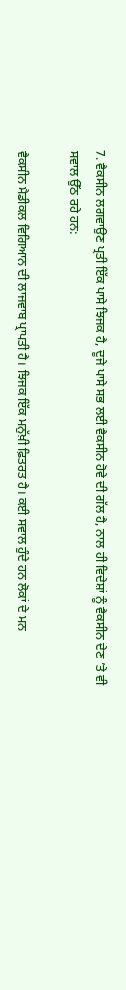7. ਵੈਕਸੀਨ ਲਗਵਾਉਣ ਪ੍ਰਤੀ ਇੱਕ ਪਾਸੇ ਝਿਜਕ ਹੈ, ਦੂਜੇ ਪਾਸੇ ਸਭ ਲਈ ਵੈਕਸੀਨ ਹੋਵੇ ਦੀ ਗੱਲ ਹੈ, ਨਾਲ ਹੀ ਵਿਦੇਸ਼ਾਂ ਨੂੰ ਵੈਕਸੀਨ ਦੇਣ ’ਤੇ ਵੀ ਸਵਾਲ ਉੱਠ ਰਹੇ ਹਨ:

ਵੈਕਸੀਨ ਮੈਡੀਕਲ ਵਿਗਿਆਨ ਦੀ ਲਾਜਵਾਬ ਪ੍ਰਾਪਤੀ ਹੈ। ਝਿਜਕ ਇੱਕ ਮਨੁੱਖ਼ੀ ਫ਼ਿਤਰਤ ਹੈ। ਕਈ ਸਵਾਲ ਹੁੰਦੇ ਹਨ ਲੋਕਾਂ ਦੇ ਮਨ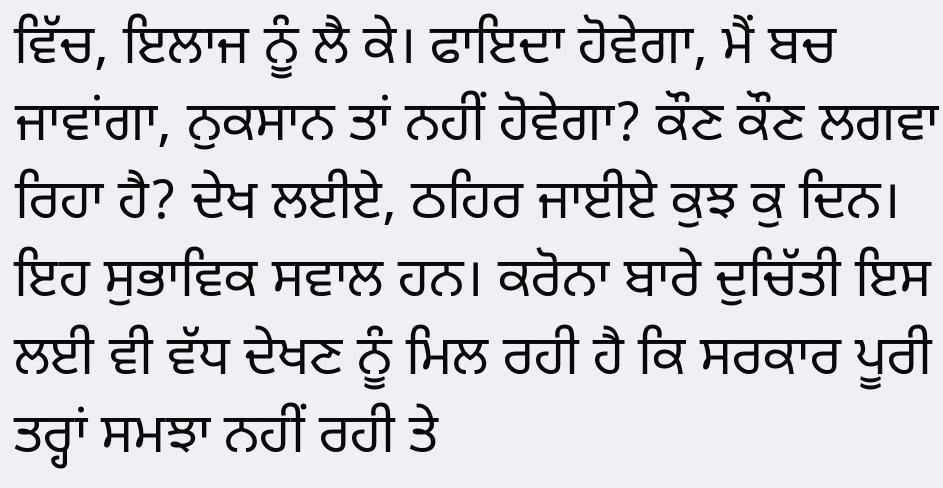ਵਿੱਚ, ਇਲਾਜ ਨੂੰ ਲੈ ਕੇ। ਫਾਇਦਾ ਹੋਵੇਗਾ, ਮੈਂ ਬਚ ਜਾਵਾਂਗਾ, ਨੁਕਸਾਨ ਤਾਂ ਨਹੀਂ ਹੋਵੇਗਾ? ਕੌਣ ਕੌਣ ਲਗਵਾ ਰਿਹਾ ਹੈ? ਦੇਖ ਲਈਏ, ਠਹਿਰ ਜਾਈਏ ਕੁਝ ਕੁ ਦਿਨ। ਇਹ ਸੁਭਾਵਿਕ ਸਵਾਲ ਹਨ। ਕਰੋਨਾ ਬਾਰੇ ਦੁਚਿੱਤੀ ਇਸ ਲਈ ਵੀ ਵੱਧ ਦੇਖਣ ਨੂੰ ਮਿਲ ਰਹੀ ਹੈ ਕਿ ਸਰਕਾਰ ਪੂਰੀ ਤਰ੍ਹਾਂ ਸਮਝਾ ਨਹੀਂ ਰਹੀ ਤੇ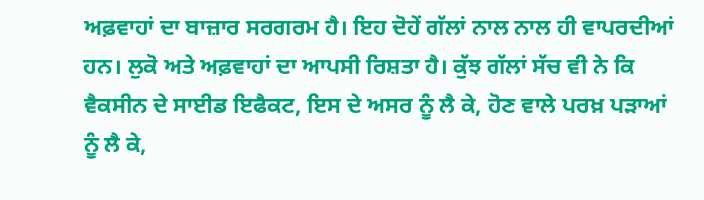ਅਫ਼ਵਾਹਾਂ ਦਾ ਬਾਜ਼ਾਰ ਸਰਗਰਮ ਹੈ। ਇਹ ਦੋਹੇਂ ਗੱਲਾਂ ਨਾਲ ਨਾਲ ਹੀ ਵਾਪਰਦੀਆਂ ਹਨ। ਲੁਕੋ ਅਤੇ ਅਫ਼ਵਾਹਾਂ ਦਾ ਆਪਸੀ ਰਿਸ਼ਤਾ ਹੈ। ਕੁੱਝ ਗੱਲਾਂ ਸੱਚ ਵੀ ਨੇ ਕਿ ਵੈਕਸੀਨ ਦੇ ਸਾਈਡ ਇਫੈਕਟ, ਇਸ ਦੇ ਅਸਰ ਨੂੰ ਲੈ ਕੇ, ਹੋਣ ਵਾਲੇ ਪਰਖ਼ ਪੜਾਆਂ ਨੂੰ ਲੈ ਕੇ,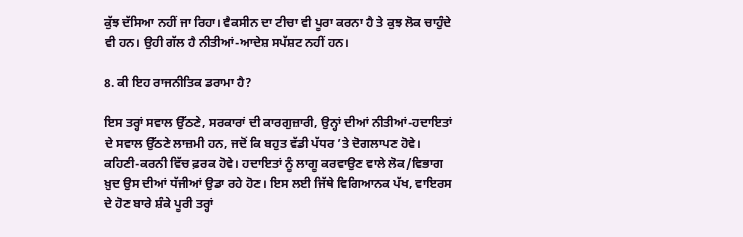ਕੁੱਝ ਦੱਸਿਆ ਨਹੀਂ ਜਾ ਰਿਹਾ। ਵੈਕਸੀਨ ਦਾ ਟੀਚਾ ਵੀ ਪੂਰਾ ਕਰਨਾ ਹੈ ਤੇ ਕੁਝ ਲੋਕ ਚਾਹੁੰਦੇ ਵੀ ਹਨ। ਉਹੀ ਗੱਲ ਹੈ ਨੀਤੀਆਂ-ਆਦੇਸ਼ ਸਪੱਸ਼ਟ ਨਹੀਂ ਹਨ।

8. ਕੀ ਇਹ ਰਾਜਨੀਤਿਕ ਡਰਾਮਾ ਹੈ?

ਇਸ ਤਰ੍ਹਾਂ ਸਵਾਲ ਉੱਠਣੇ, ਸਰਕਾਰਾਂ ਦੀ ਕਾਰਗੁਜ਼ਾਰੀ, ਉਨ੍ਹਾਂ ਦੀਆਂ ਨੀਤੀਆਂ-ਹਦਾਇਤਾਂ ਦੇ ਸਵਾਲ ਉੱਠਣੇ ਲਾਜ਼ਮੀ ਹਨ, ਜਦੋਂ ਕਿ ਬਹੁਤ ਵੱਡੀ ਪੱਧਰ ’ਤੇ ਦੋਗਲਾਪਣ ਹੋਵੇ। ਕਹਿਣੀ-ਕਰਨੀ ਵਿੱਚ ਫ਼ਰਕ ਹੋਵੇ। ਹਦਾਇਤਾਂ ਨੂੰ ਲਾਗੂ ਕਰਵਾਉਣ ਵਾਲੇ ਲੋਕ/ਵਿਭਾਗ ਖ਼ੁਦ ਉਸ ਦੀਆਂ ਧੱਜੀਆਂ ਉਡਾ ਰਹੇ ਹੋਣ। ਇਸ ਲਈ ਜਿੱਥੇ ਵਿਗਿਆਨਕ ਪੱਖ, ਵਾਇਰਸ ਦੇ ਹੋਣ ਬਾਰੇ ਸ਼ੰਕੇ ਪੂਰੀ ਤਰ੍ਹਾਂ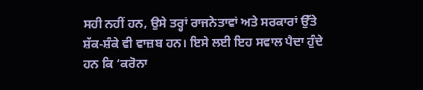ਸਹੀ ਨਹੀਂ ਹਨ, ਉਸੇ ਤਰ੍ਹਾਂ ਰਾਜਨੇਤਾਵਾਂ ਅਤੇ ਸਰਕਾਰਾਂ ਉੱਤੇ ਸ਼ੱਕ-ਸ਼ੰਕੇ ਵੀ ਵਾਜ਼ਬ ਹਨ। ਇਸੇ ਲਈ ਇਹ ਸਵਾਲ ਪੈਦਾ ਹੁੰਦੇ ਹਨ ਕਿ ‘ਕਰੋਨਾ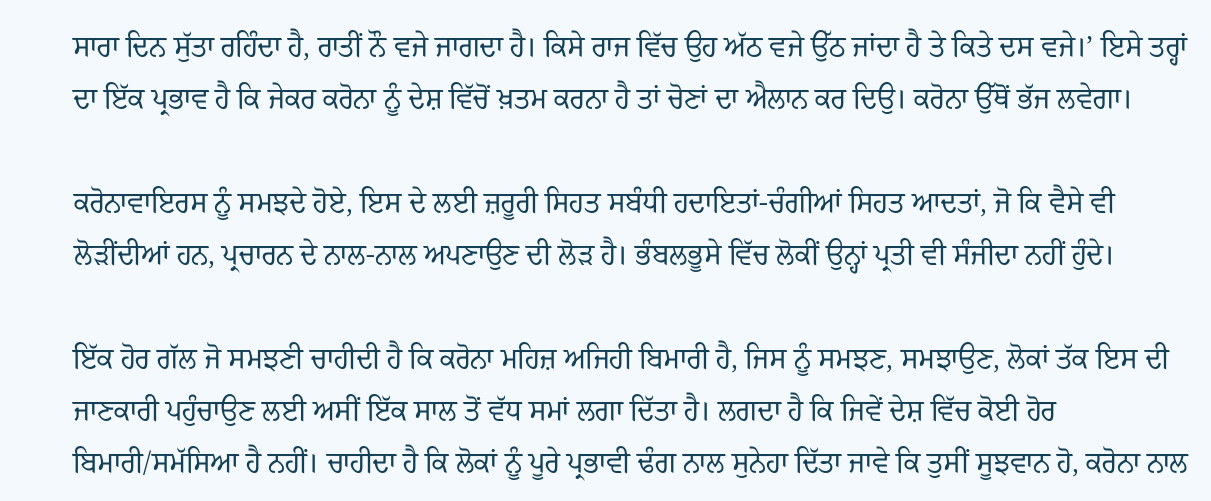ਸਾਰਾ ਦਿਨ ਸੁੱਤਾ ਰਹਿੰਦਾ ਹੈ, ਰਾਤੀਂ ਨੌ ਵਜੇ ਜਾਗਦਾ ਹੈ। ਕਿਸੇ ਰਾਜ ਵਿੱਚ ਉਹ ਅੱਠ ਵਜੇ ਉੱਠ ਜਾਂਦਾ ਹੈ ਤੇ ਕਿਤੇ ਦਸ ਵਜੇ।’ ਇਸੇ ਤਰ੍ਹਾਂ ਦਾ ਇੱਕ ਪ੍ਰਭਾਵ ਹੈ ਕਿ ਜੇਕਰ ਕਰੋਨਾ ਨੂੰ ਦੇਸ਼ ਵਿੱਚੋਂ ਖ਼ਤਮ ਕਰਨਾ ਹੈ ਤਾਂ ਚੋਣਾਂ ਦਾ ਐਲਾਨ ਕਰ ਦਿਉ। ਕਰੋਨਾ ਉੱਥੋਂ ਭੱਜ ਲਵੇਗਾ।

ਕਰੋਨਾਵਾਇਰਸ ਨੂੰ ਸਮਝਦੇ ਹੋਏ, ਇਸ ਦੇ ਲਈ ਜ਼ਰੂਰੀ ਸਿਹਤ ਸਬੰਧੀ ਹਦਾਇਤਾਂ-ਚੰਗੀਆਂ ਸਿਹਤ ਆਦਤਾਂ, ਜੋ ਕਿ ਵੈਸੇ ਵੀ ਲੋੜੀਂਦੀਆਂ ਹਨ, ਪ੍ਰਚਾਰਨ ਦੇ ਨਾਲ-ਨਾਲ ਅਪਣਾਉਣ ਦੀ ਲੋੜ ਹੈ। ਭੰਬਲਭੂਸੇ ਵਿੱਚ ਲੋਕੀਂ ਉਨ੍ਹਾਂ ਪ੍ਰਤੀ ਵੀ ਸੰਜੀਦਾ ਨਹੀਂ ਹੁੰਦੇ।

ਇੱਕ ਹੋਰ ਗੱਲ ਜੋ ਸਮਝਣੀ ਚਾਹੀਦੀ ਹੈ ਕਿ ਕਰੋਨਾ ਮਹਿਜ਼ ਅਜਿਹੀ ਬਿਮਾਰੀ ਹੈ, ਜਿਸ ਨੂੰ ਸਮਝਣ, ਸਮਝਾਉਣ, ਲੋਕਾਂ ਤੱਕ ਇਸ ਦੀ ਜਾਣਕਾਰੀ ਪਹੁੰਚਾਉਣ ਲਈ ਅਸੀਂ ਇੱਕ ਸਾਲ ਤੋਂ ਵੱਧ ਸਮਾਂ ਲਗਾ ਦਿੱਤਾ ਹੈ। ਲਗਦਾ ਹੈ ਕਿ ਜਿਵੇਂ ਦੇਸ਼ ਵਿੱਚ ਕੋਈ ਹੋਰ ਬਿਮਾਰੀ/ਸਮੱਸਿਆ ਹੈ ਨਹੀਂ। ਚਾਹੀਦਾ ਹੈ ਕਿ ਲੋਕਾਂ ਨੂੰ ਪੂਰੇ ਪ੍ਰਭਾਵੀ ਢੰਗ ਨਾਲ ਸੁਨੇਹਾ ਦਿੱਤਾ ਜਾਵੇ ਕਿ ਤੁਸੀਂ ਸੂਝਵਾਨ ਹੋ, ਕਰੋਨਾ ਨਾਲ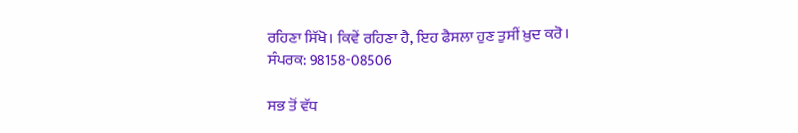ਰਹਿਣਾ ਸਿੱਖੋ। ਕਿਵੇਂ ਰਹਿਣਾ ਹੈ, ਇਹ ਫੈਸਲਾ ਹੁਣ ਤੁਸੀਂ ਖ਼ੁਦ ਕਰੋ।
ਸੰਪਰਕ: 98158-08506

ਸਭ ਤੋਂ ਵੱਧ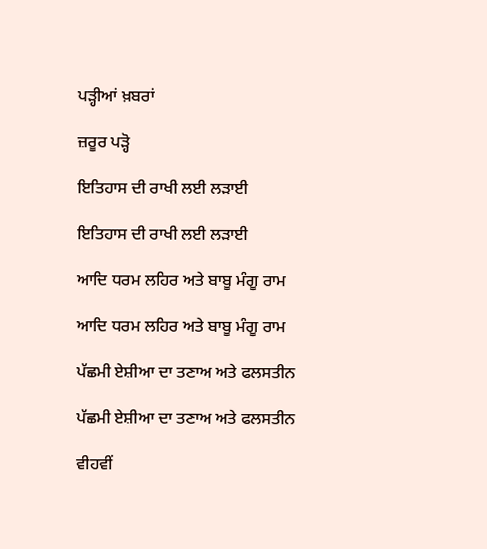ਪੜ੍ਹੀਆਂ ਖ਼ਬਰਾਂ

ਜ਼ਰੂਰ ਪੜ੍ਹੋ

ਇਤਿਹਾਸ ਦੀ ਰਾਖੀ ਲਈ ਲੜਾਈ

ਇਤਿਹਾਸ ਦੀ ਰਾਖੀ ਲਈ ਲੜਾਈ

ਆਦਿ ਧਰਮ ਲਹਿਰ ਅਤੇ ਬਾਬੂ ਮੰਗੂ ਰਾਮ

ਆਦਿ ਧਰਮ ਲਹਿਰ ਅਤੇ ਬਾਬੂ ਮੰਗੂ ਰਾਮ

ਪੱਛਮੀ ਏਸ਼ੀਆ ਦਾ ਤਣਾਅ ਅਤੇ ਫਲਸਤੀਨ

ਪੱਛਮੀ ਏਸ਼ੀਆ ਦਾ ਤਣਾਅ ਅਤੇ ਫਲਸਤੀਨ

ਵੀਹਵੀਂ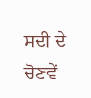ਸਦੀ ਦੇ ਚੋਣਵੇਂ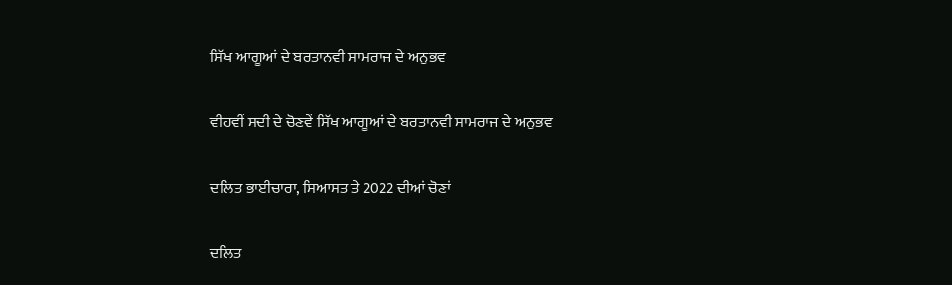ਸਿੱਖ ਆਗੂਆਂ ਦੇ ਬਰਤਾਨਵੀ ਸਾਮਰਾਜ ਦੇ ਅਨੁਭਵ

ਵੀਹਵੀਂ ਸਦੀ ਦੇ ਚੋਣਵੇਂ ਸਿੱਖ ਆਗੂਆਂ ਦੇ ਬਰਤਾਨਵੀ ਸਾਮਰਾਜ ਦੇ ਅਨੁਭਵ

ਦਲਿਤ ਭਾਈਚਾਰਾ, ਸਿਆਸਤ ਤੇ 2022 ਦੀਆਂ ਚੋਣਾਂ

ਦਲਿਤ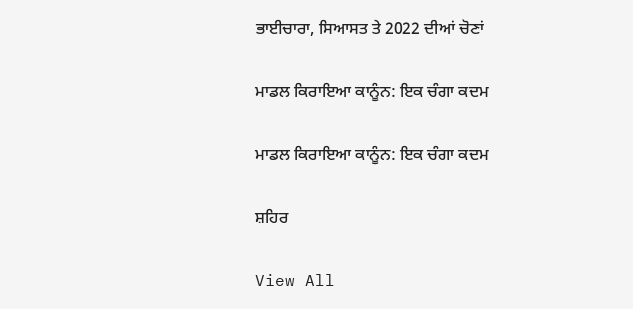ਭਾਈਚਾਰਾ, ਸਿਆਸਤ ਤੇ 2022 ਦੀਆਂ ਚੋਣਾਂ

ਮਾਡਲ ਕਿਰਾਇਆ ਕਾਨੂੰਨ: ਇਕ ਚੰਗਾ ਕਦਮ

ਮਾਡਲ ਕਿਰਾਇਆ ਕਾਨੂੰਨ: ਇਕ ਚੰਗਾ ਕਦਮ

ਸ਼ਹਿਰ

View All